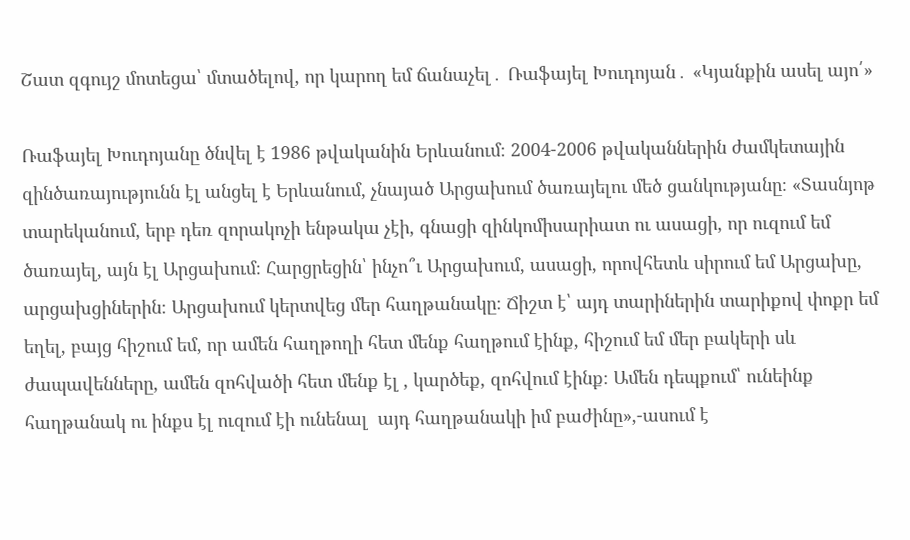Շատ զգույշ մոտեցա՝ մտածելով, որ կարող եմ ճանաչել․ Ռաֆայել Խուդոյան․ «Կյանքին ասել այո՛»

Ռաֆայել Խուդոյանը ծնվել է 1986 թվականին Երևանում։ 2004-2006 թվականներին ժամկետային զինծառայությունն էլ անցել է Երևանում, չնայած Արցախում ծառայելու մեծ ցանկությանը։ «Տասնյոթ  տարեկանում, երբ դեռ զորակոչի ենթակա չէի, գնացի զինկոմիսարիատ ու ասացի, որ ուզում եմ ծառայել, այն էլ Արցախում։ Հարցրեցին՝ ինչո՞ւ Արցախում, ասացի, որովհետև սիրում եմ Արցախը, արցախցիներին։ Արցախում կերտվեց մեր հաղթանակը։ Ճիշտ է՝ այդ տարիներին տարիքով փոքր եմ եղել, բայց հիշում եմ, որ ամեն հաղթողի հետ մենք հաղթում էինք, հիշում եմ մեր բակերի սև ժապավենները, ամեն զոհվածի հետ մենք էլ , կարծեք, զոհվում էինք։ Ամեն դեպքում՝ ունեինք հաղթանակ ու ինքս էլ ուզում էի ունենալ  այդ հաղթանակի իմ բաժինը»,-ասում է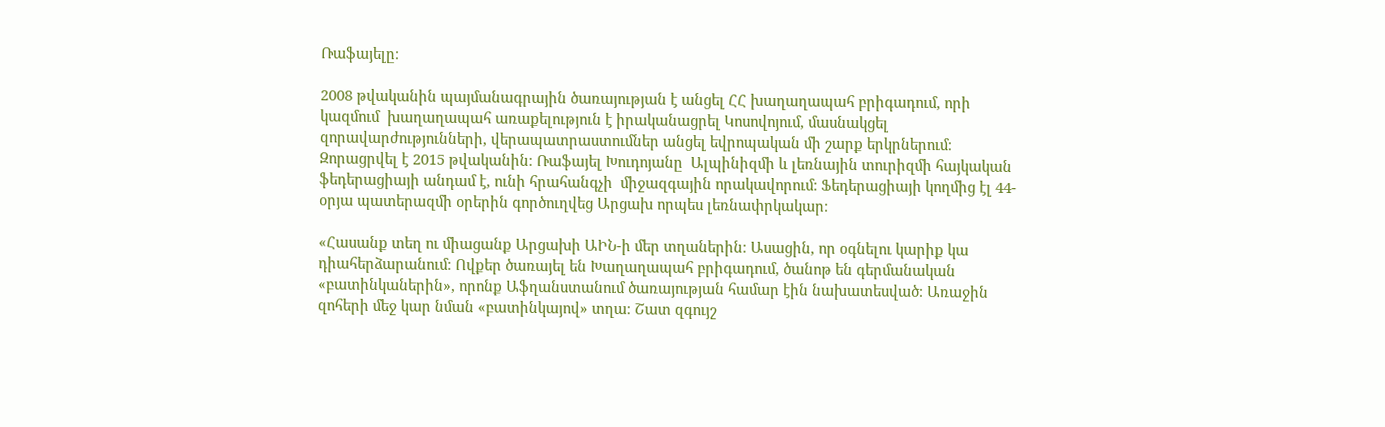Ռաֆայելը։

2008 թվականին պայմանագրային ծառայության է անցել ՀՀ խաղաղապահ բրիգադում, որի կազմում  խաղաղապահ առաքելություն է իրականացրել Կոսովոյում, մասնակցել զորավարժությունների, վերապատրաստումներ անցել եվրոպական մի շարք երկրներում։ Զորացրվել է 2015 թվականին։ Ռաֆայել Խուդոյանը  Ալպինիզմի և լեռնային տուրիզմի հայկական ֆեդերացիայի անդամ է, ունի հրահանգչի  միջազգային որակավորում։ Ֆեդերացիայի կողմից էլ 44-օրյա պատերազմի օրերին գործուղվեց Արցախ որպես լեռնափրկակար։

«Հասանք տեղ ու միացանք Արցախի ԱԻՆ-ի մեր տղաներին։ Ասացին, որ օգնելու կարիք կա դիահերձարանում։ Ովքեր ծառայել են Խաղաղապահ բրիգադում, ծանոթ են գերմանական  «բատինկաներին», որոնք Աֆղանստանում ծառայության համար էին նախատեսված։ Առաջին զոհերի մեջ կար նման «բատինկայով» տղա։ Շատ զգույշ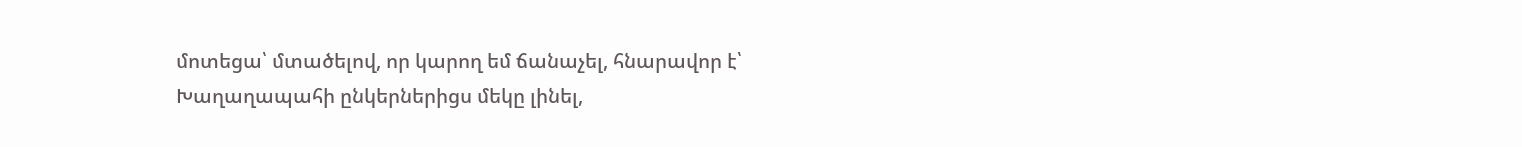մոտեցա՝ մտածելով, որ կարող եմ ճանաչել, հնարավոր է՝ Խաղաղապահի ընկերներիցս մեկը լինել,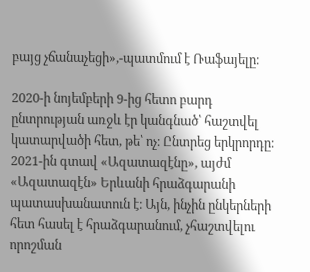բայց չճանաչեցի»,-պատմում է Ռաֆայելը։

2020-ի նոյեմբերի 9-ից հետո բարդ ընտրության առջև էր կանգնած՝ հաշտվել  կատարվածի հետ, թե՝ ոչ։ Ընտրեց երկրորդը։ 2021-ին գտավ «Ազատազէնը», այժմ «Ազատազէն» Երևանի հրաձգարանի պատասխանատուն է։ Այն, ինչին ընկերների հետ հասել է հրաձգարանում, չհաշտվելու որոշման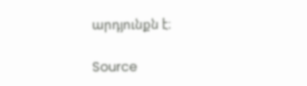արդյունքն է։

Source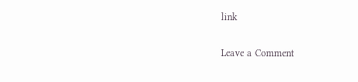link

Leave a Comment